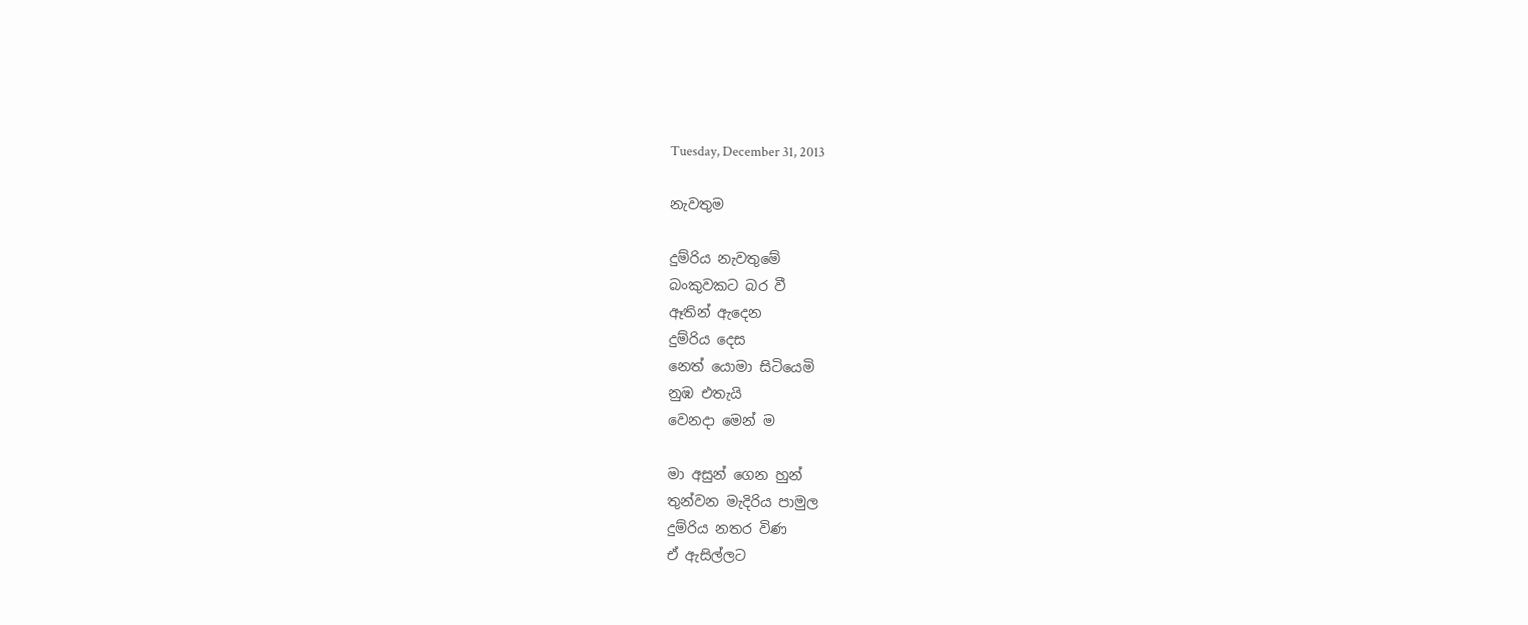Tuesday, December 31, 2013

නැවතුම

දුම්රිය නැවතුමේ
බංකුවකට බර වී
ඈතින් ඇදෙන
දුම්රිය දෙස
නෙත් යොමා සිටියෙමි
නුඹ එතැයි
වෙනදා මෙන් ම

මා අසුන් ගෙන හුන්
තුන්වන මැදිරිය පාමුල
දුම්රිය නතර විණ
ඒ ඇසිල්ලට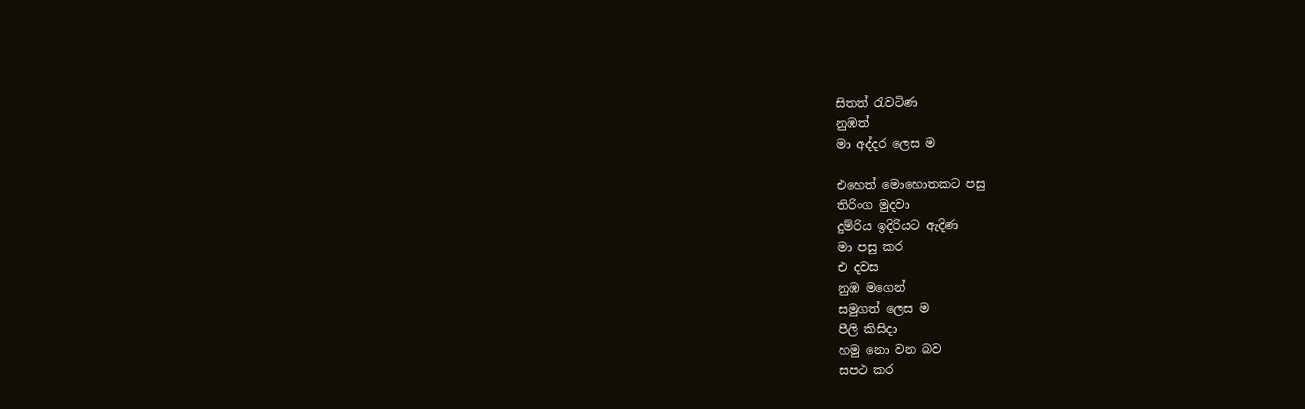සිතත් රැවටිණ
නුඹත්
මා අද්දර ලෙස ම

එහෙත් මොහොතකට පසු
තිරිංග මුදවා
දුම්රිය ඉදිරියට ඇදිණ
මා පසු කර
එ දවස
නුඹ මගෙන්
සමුගත් ලෙස ම
පීලි කිසිදා
හමු නො වන බව
සපථ කර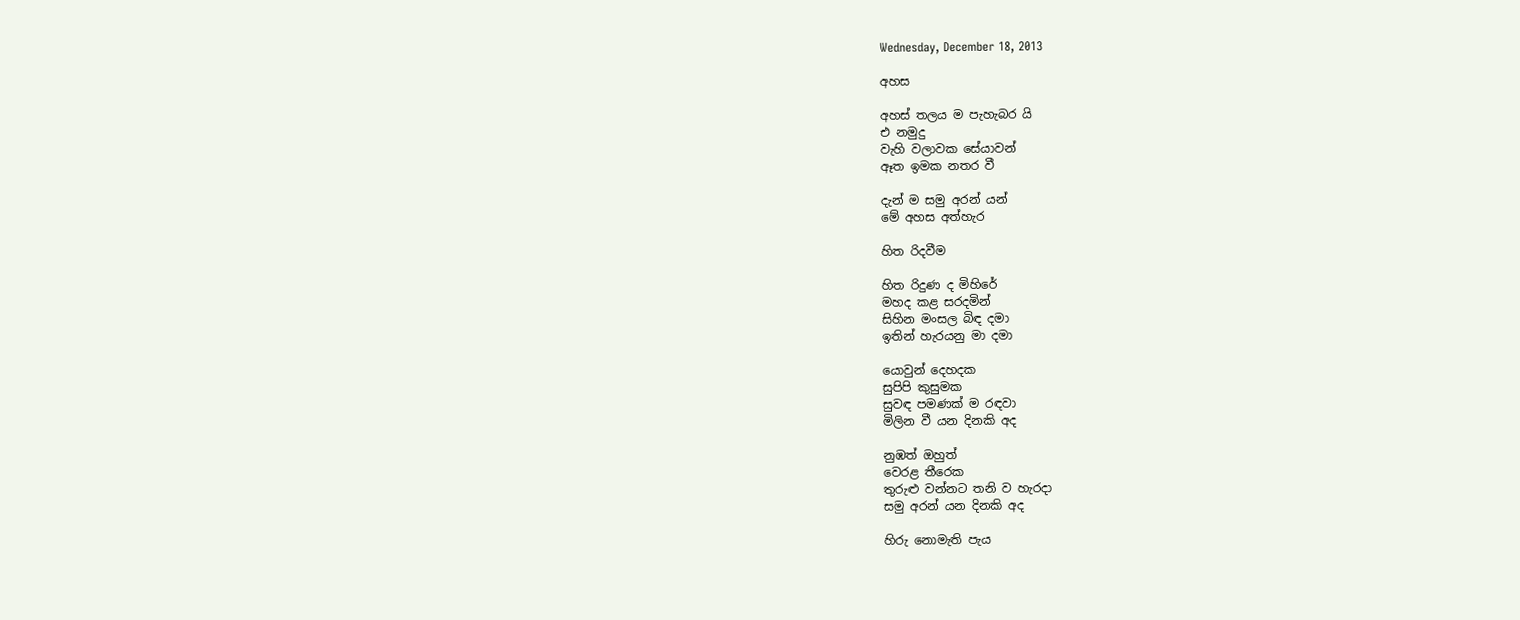Wednesday, December 18, 2013

අහස

අහස් තලය ම පැහැබර යි
එ නමුදු
වැහි වලාවක සේයාවන්
ඈත ඉමක නතර වී

දැන් ම සමු අරන් යන්
මේ අහස අත්හැර

හිත රිදවීම

හිත රිදුණ ද මිහිරේ
මහද කළ සරදමින්
සිහින මංසල බිඳ දමා
ඉතින් හැරයනු මා දමා

යොවුන් දෙහදක
සුපිපි කුසුමක
සුවඳ පමණක් ම රඳවා
මිලින වී යන දිනකි අද

නුඹත් ඔහුත්
වෙරළ තීරෙක
තුරුළු වන්නට තනි ව හැරදා
සමු අරන් යන දිනකි අද

හිරු නොමැති පැය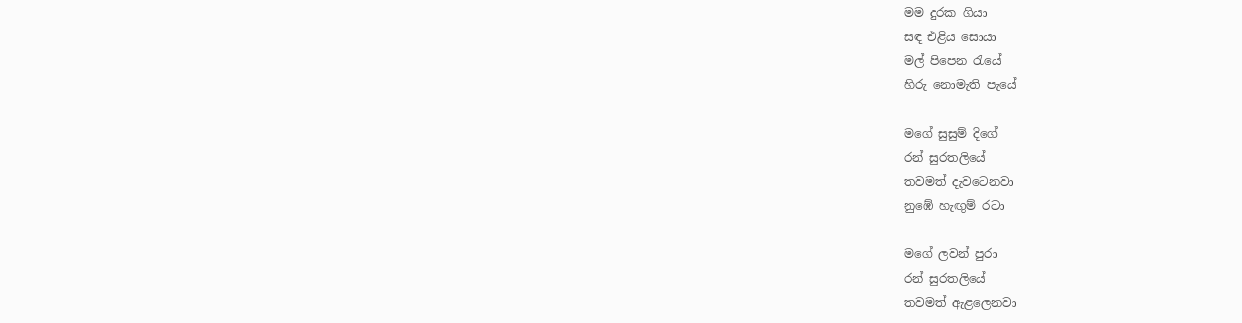මම දුරක ගියා
සඳ එළිය සොයා
මල් පිපෙන රැයේ
හිරු නොමැති පැයේ

මගේ සුසුම් දිගේ
රන් සුරතලියේ
තවමත් දැවටෙනවා
නුඹේ හැඟුම් රටා

මගේ ලවන් පුරා
රන් සුරතලියේ
තවමත් ඇළලෙනවා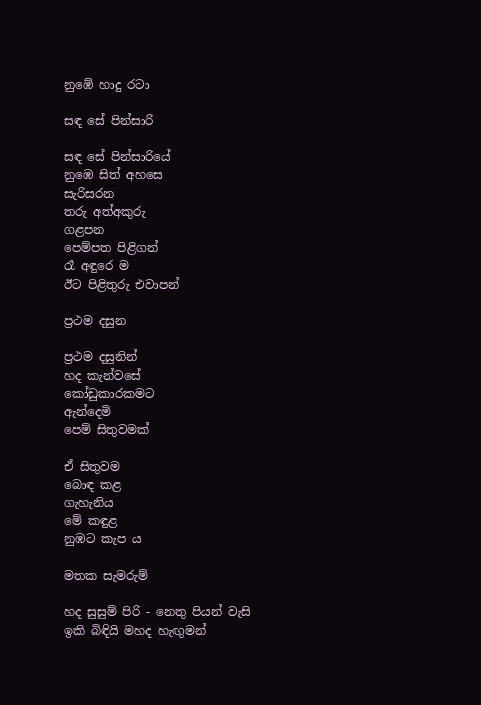නුඹේ හාදු රටා

සඳ සේ පින්සාරි

සඳ සේ පින්සාරියේ
නුඹෙ සිත් අහසෙ
සැරිසරන
තරු අත්අකුරු
ගළපන
පෙම්පත පිළිගන්
රෑ අඳුරෙ ම
ඊට පිළිතුරු එවාපන්

ප්‍රථම දසුන

ප්‍රථම දසුනින්
හද කැන්වසේ
කෝඩුකාරකමට
ඇන්දෙමි
පෙම් සිතුවමක්

ඒ සිතුවම
බොඳ කළ
ගැහැනිය
මේ කඳුළ
නුඹට කැප ය

මතක සැමරුම්

හද සුසුම් පිරි - නෙතු පියන් වැසි
ඉකි බිඳියි මහද හැඟුමන්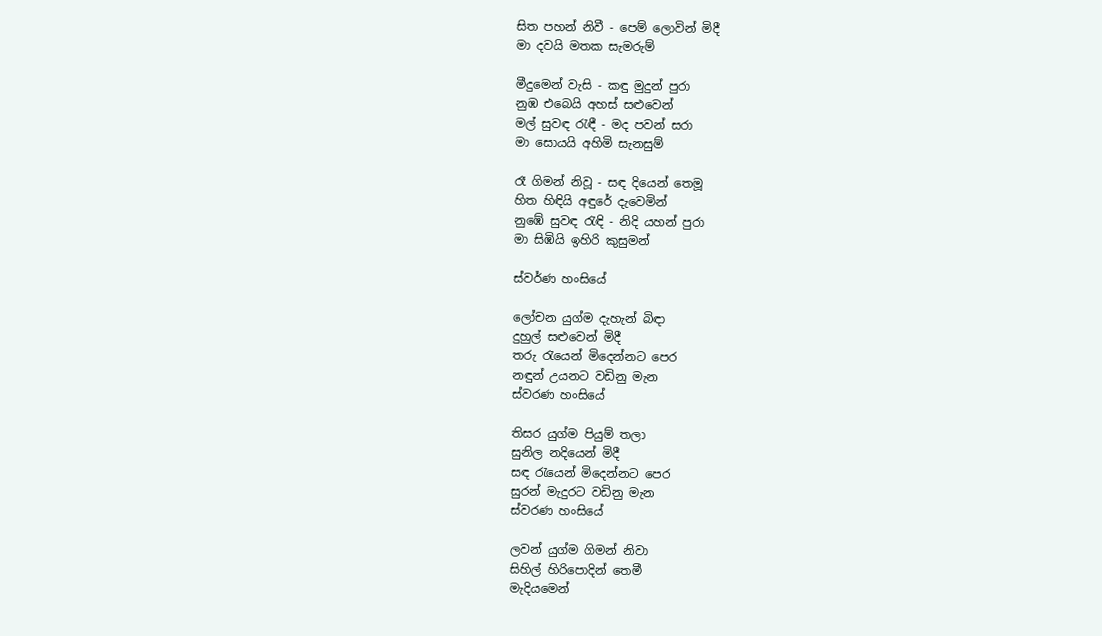සිත පහන් නිවී - පෙම් ලොවින් මිදී
මා දවයි මතක සැමරුම්

මීදුමෙන් වැසි - කඳු මුදුන් පුරා
නුඹ එබෙයි අහස් සළුවෙන්
මල් සුවඳ රැඳී - මද පවන් සරා
මා සොයයි අහිමි සැනසුම්

රෑ ගිමන් නිවූ - සඳ දියෙන් තෙමූ
හිත හිඳියි අඳුරේ දැවෙමින්
නුඹේ සුවඳ රැඳි - නිදි යහන් පුරා
මා සිඹියි ඉහිරි කුසුමන්

ස්වර්ණ හංසියේ

ලෝචන යුග්ම දැහැන් බිඳා
දුහුල් සළුවෙන් මිදී
තරු රැයෙන් මිදෙන්නට පෙර
නඳුන් උයනට වඩිනු මැන
ස්වරණ හංසියේ

තිසර යුග්ම පියුම් තලා
සුනිල නදියෙන් මිදී
සඳ රැයෙන් මිදෙන්නට පෙර
සුරන් මැදුරට වඩිනු මැන
ස්වරණ හංසියේ

ලවන් යුග්ම ගිමන් නිවා
සිහිල් හිරිපොදින් තෙමී
මැදියමෙන්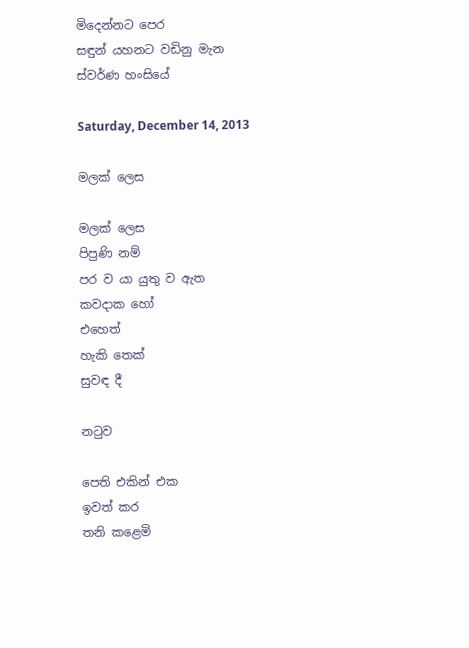මිදෙන්නට පෙර
සඳුන් යහනට වඩිනු මැන
ස්වර්ණ හංසියේ

Saturday, December 14, 2013

මලක් ලෙස

මලක් ලෙස
පිපුණි නම්
පර ව යා යුතු ව ඇත
කවදාක හෝ
එහෙත්‍
හැකි තෙක්
සුවඳ දී

නටුව

පෙති එකින් එක
ඉවත් කර
තනි කළෙමි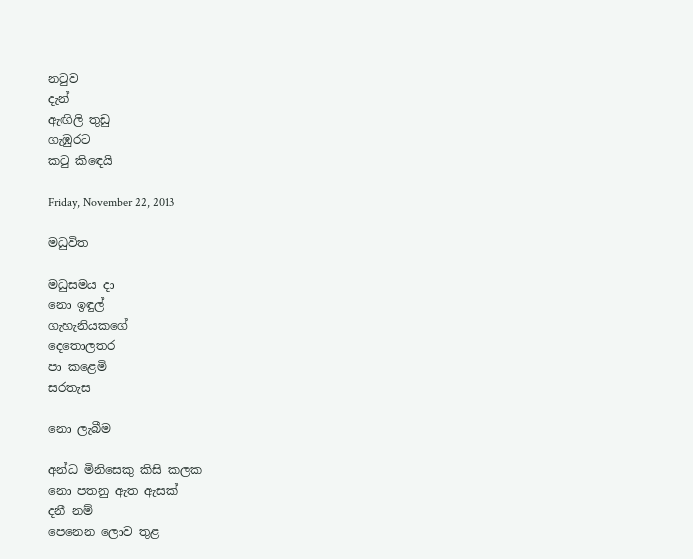නටුව
දැන්
ඇඟිලි තුඩු
ගැඹුරට
කටු කිඳෙයි

Friday, November 22, 2013

මධුවිත

මධුසමය දා
නො ඉඳුල්
ගැහැනියකගේ
දෙතොලතර
පා කළෙමි
සරතැස

නො ලැබීම

අන්ධ මිනිසෙකු කිසි කලක
නො පතනු ඇත ඇසක්
දනී නම්
පෙනෙන ලොව තුළ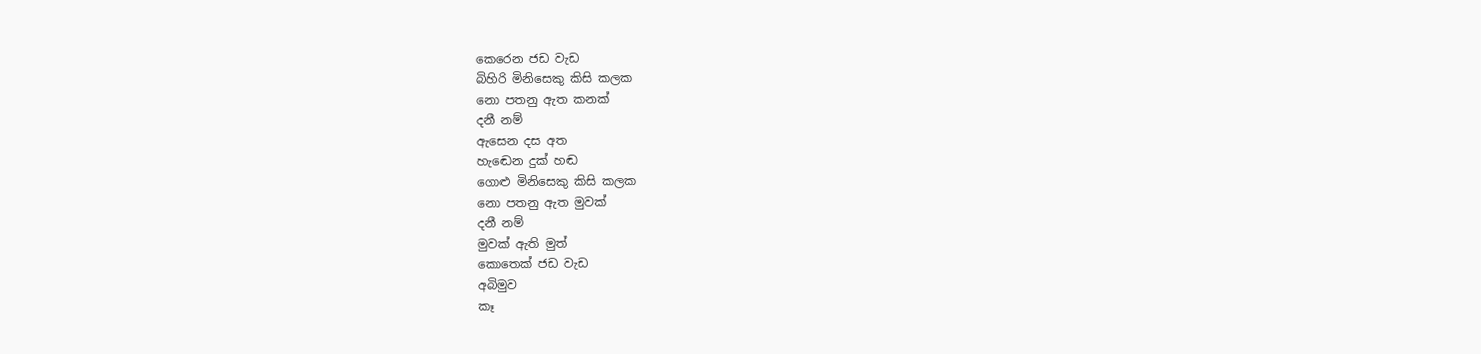කෙරෙන ජඩ වැඩ
බිහිරි මිනිසෙකු කිසි කලක
නො පතනු ඇත කනක්
දනී නම්
ඇසෙන දස අත
හැඬෙන දුක් හඬ
ගොළු මිනිසෙකු කිසි කලක
නො පතනු ඇත මුවක්
දනී නම්
මුවක් ඇති මුත්
කොතෙක් ජඩ වැඩ
අබිමුව
කෑ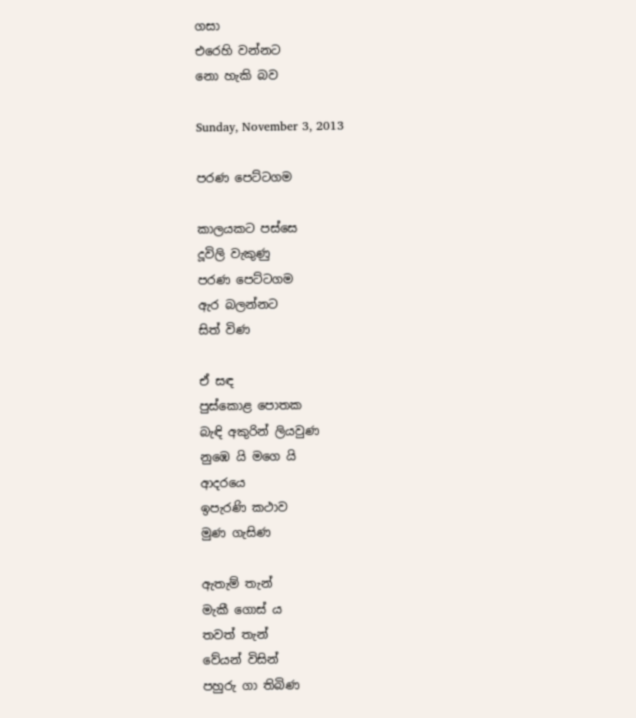ගසා
එරෙහි වන්නට
නො හැකි බව

Sunday, November 3, 2013

පරණ පෙට්ටගම

කාලයකට පස්සෙ
දූවිලි වැකුණු
පරණ පෙට්ටගම
ඇර බලන්නට
සිත් විණ

ඒ සඳ
පුස්කොළ පොතක
බැඳි අකුරින් ලියවුණ
නුඹෙ යි මගෙ යි
ආදරයෙ
ඉපැරණි කථාව
මුණ ගැසිණ

ඇතැම් තැන්
මැකී ගොස් ය
තවත් තැන්
වේයන් විසින්
පහුරු ගා තිබිණ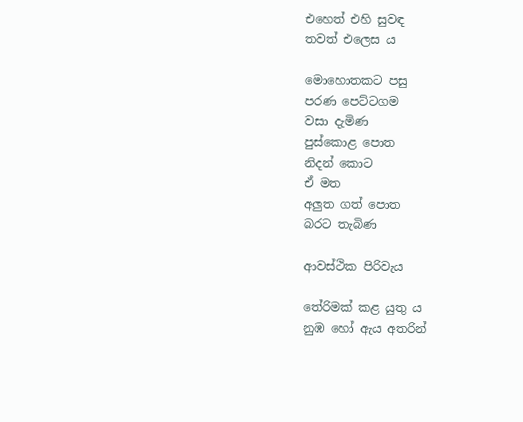එහෙත් එහි සුවඳ
තවත් එලෙස ය

මොහොතකට පසු
පරණ පෙට්ටගම
වසා දැමිණ
පුස්කොළ පොත
නිදන් කොට
ඒ මත
අලුත ගත් පොත
බරට තැබිණ

ආවස්ථික පිරිවැය

තේරිමක් කළ යුතු ය
නුඹ හෝ ඇය අතරින්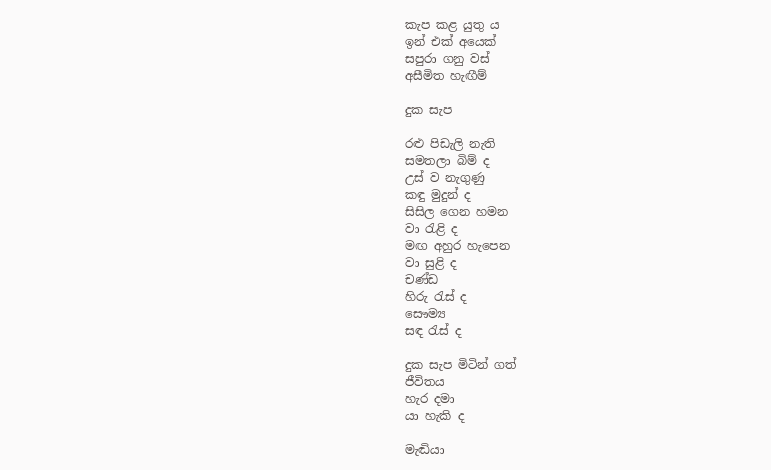කැප කළ යුතු ය
ඉන් එක් අයෙක්
සපුරා ගනු වස්
අසීමිත හැඟීම්

දුක සැප

රළු පිඩැලි නැති
සමතලා බිම් ද
උස් ව නැගුණු
කඳු මුදුන් ද
සිසිල ගෙන හමන
වා රැළි ද
මඟ අහුර හැපෙන
වා සුළි ද
චණ්ඩ
හිරු රැස් ද
සෞම්‍ය
සඳ රැස් ද

දුක සැප මිටින් ගත්
ජීවිතය
හැර දමා
යා හැකි ද

මැඬියා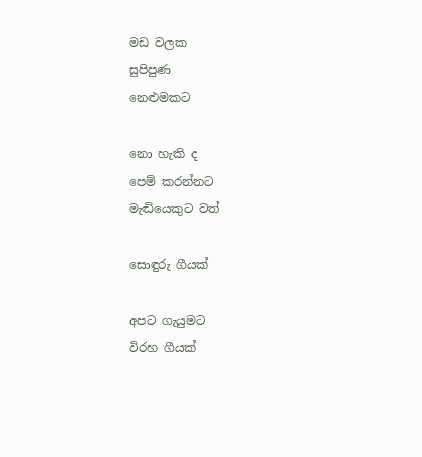මඩ වලක
සුපිපුණ
නෙළුමකට

නො හැකි ද
පෙම් කරන්නට
මැඬියෙකුට වත්

සොඳුරු ගීයක්

අපට ගැයුමට
විරහ ගීයක්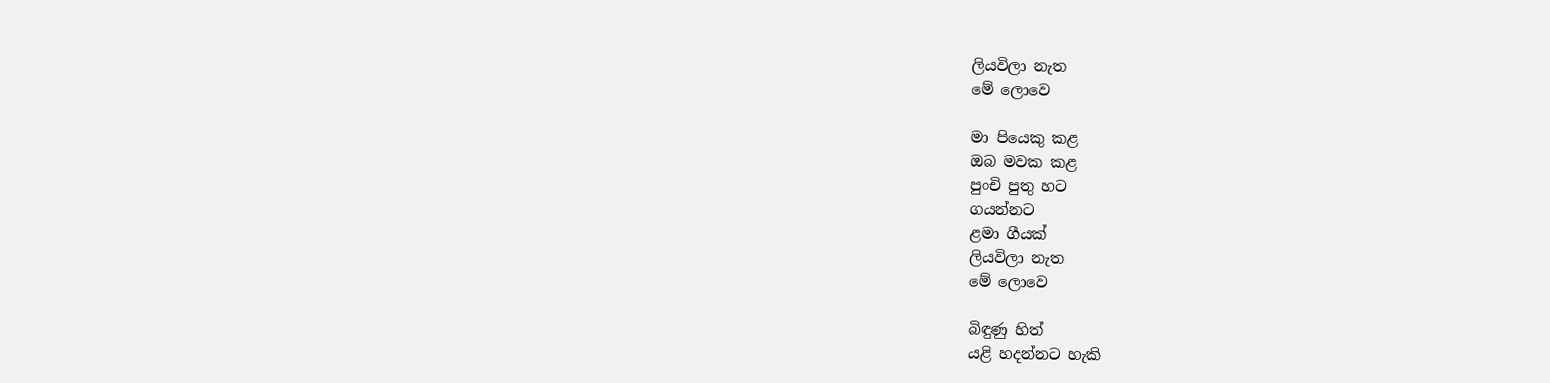ලියවිලා නැත
මේ ලොවෙ

මා පියෙකු කළ
ඔබ මවක කළ
පුංචි පුතු හට
ගයන්නට
ළමා ගීයක්
ලියවිලා නැත
මේ ලොවෙ

බිඳුණු හිත්
යළි හදන්නට හැකි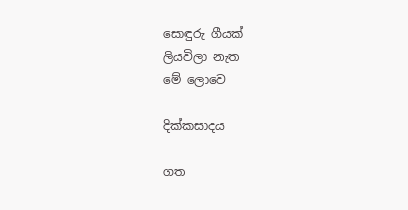සොඳුරු ගීයක්
ලියවිලා නැත
මේ ලොවෙ

දික්කසාදය

ගත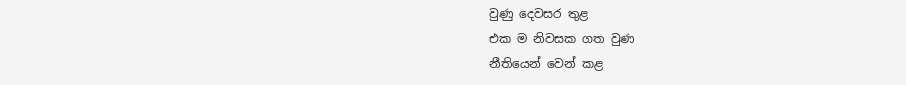වුණු දෙවසර තුළ
එක ම නිවසක ගත වුණ
නීතියෙන් වෙන් කළ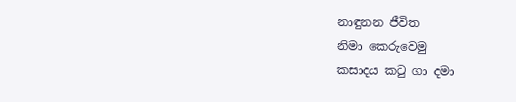නාඳුනන ජීවිත
නිමා කෙරුවෙමු
කසාදය කටු ගා දමා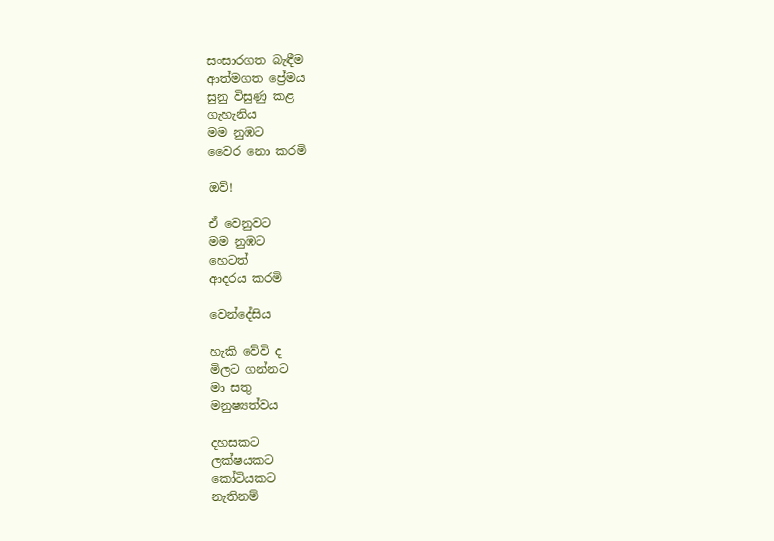සංසාරගත බැඳීම
ආත්මගත ප්‍රේමය
සුනු විසුණු කළ
ගැහැනිය
මම නුඹට
වෛර නො කරමි

ඔව්!

ඒ වෙනුවට
මම නුඹට
හෙටත්
ආදරය කරමි

වෙන්දේසිය

හැකි වේවි ද
මිලට ගන්නට
මා සතු
මනුෂ්‍යත්වය

දහසකට
ලක්ෂයකට
කෝටියකට
නැතිනම්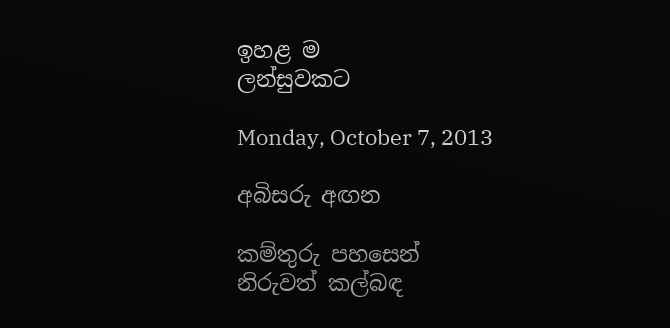ඉහළ ම
ලන්සුවකට

Monday, October 7, 2013

අබිසරු අඟන

කම්තුරු පහසෙන්
නිරුවත් කල්බඳ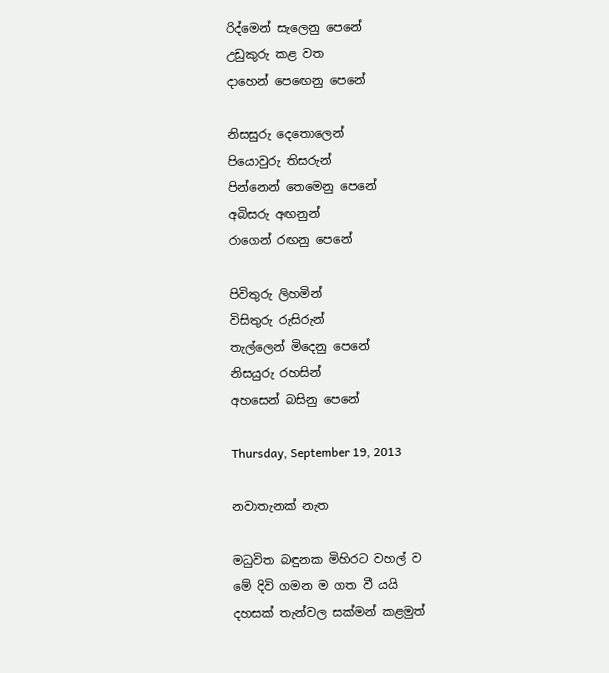රිද්මෙන් සැලෙනු පෙනේ
උඩුකුරු කළ වත
දාහෙන් පෙඟෙනු පෙනේ

නිසසුරු දෙතොලෙන්
පියොවුරු තිසරුන්
පින්නෙන් තෙමෙනු පෙනේ
අබිසරු අඟනුන්
රාගෙන් රඟනු පෙනේ

පිවිතුරු ලිහමින්
විසිතුරු රුසිරුන්
තැල්ලෙන් මිදෙනු පෙනේ
නිසයුරු රහසින්
අහසෙන් බසිනු පෙනේ

Thursday, September 19, 2013

නවාතැනක් නැත

මධුවිත බඳුනක මිහිරට වහල් ව
මේ දිවි ගමන ම ගත වී යයි
දහසක් තැන්වල සක්මන් කළමුත්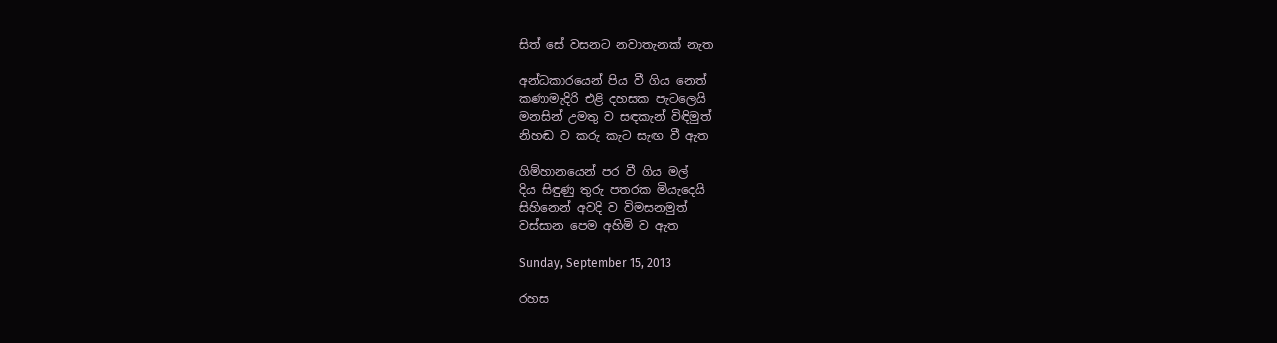සිත් සේ වසනට නවාතැනක් නැත

අන්ධකාරයෙන් පිය වී ගිය නෙත්
කණාමැදිරි එළි දහසක පැටලෙයි
මනසින් උමතු ව සඳකැන් විඳිමුත්
නිහඬ ව කරු කැට සැඟ වී ඇත

ගිම්හානයෙන් පර වී ගිය මල්
දිය සිඳුණු තුරු පතරක මියැදෙයි
සිහිනෙන් අවදි ව විමසනමුත්
වස්සාන පෙම අහිමි ව ඇත

Sunday, September 15, 2013

රහස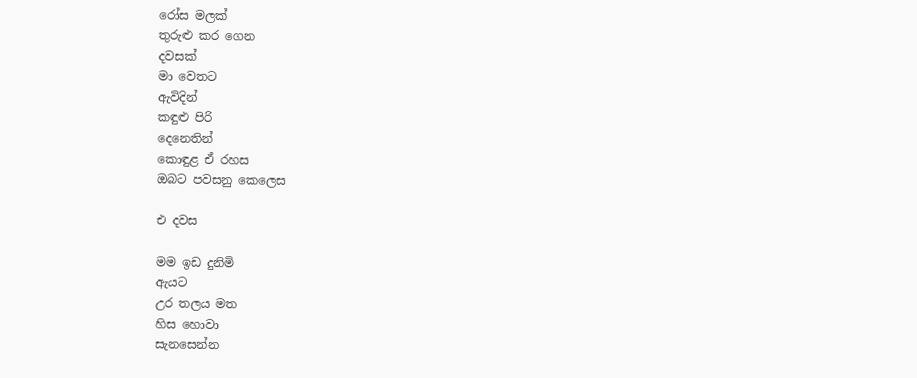රෝස මලක්
තුරුළු කර ගෙන
දවසක්
මා වෙතට
ඇවිදින්
කඳුළු පිරි
දෙනෙතින්
කොඳුළ ඒ රහස
ඔබට පවසනු කෙලෙස

එ දවස

මම ඉඩ දුනිමි
ඇයට
උර තලය මත
හිස හොවා
සැනසෙන්න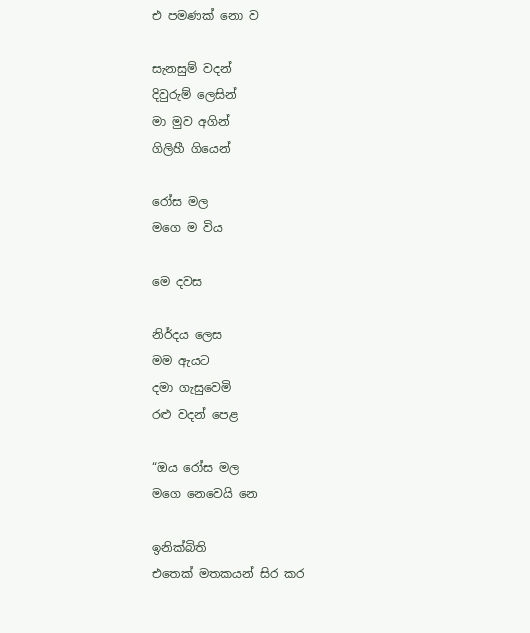එ පමණක් නො ව

සැනසුම් වදන්
දිවුරුම් ලෙසින්
මා මුව අගින්
ගිලිහී ගියෙන්

රෝස මල
මගෙ ම විය

මෙ දවස

නිර්දය ලෙස
මම ඇයට
දමා ගැසුවෙමි
රළු වදන් පෙළ

“ඔය රෝස මල
මගෙ නෙවෙයි නෙ

ඉනික්බිති
එතෙක් මතකයන් සිර කර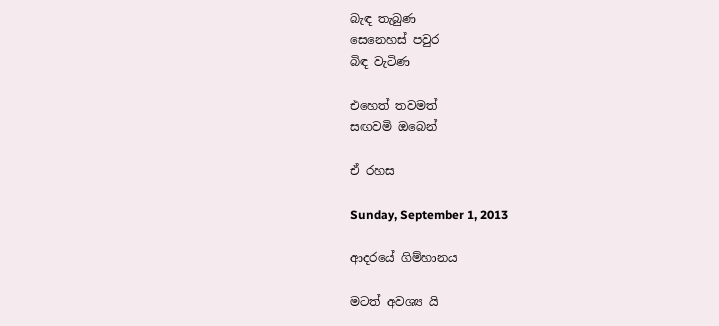බැඳ තැබුණ
සෙනෙහස් පවුර
බිඳ වැටිණ

එහෙත් තවමත්
සඟවමි ඔබෙන්

ඒ රහස

Sunday, September 1, 2013

ආදරයේ ගිම්හානය

මටත් අවශ්‍ය යි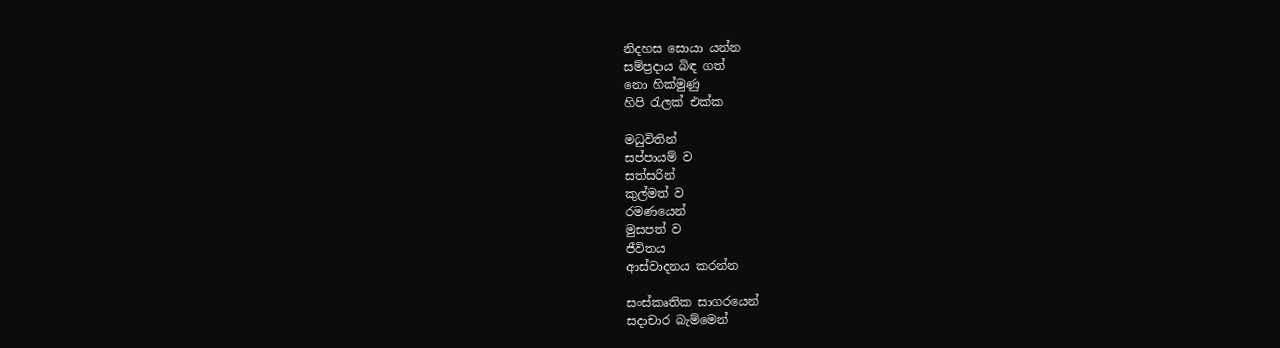නිදහස සොයා යන්න
සම්ප්‍රදාය බිඳ ගත්
නො හික්මුණු
හිපි රැලක් එක්ක

මධුවිතින්
සප්පායම් ව
සත්සරින්
කුල්මත් ව
රමණයෙන්
මුසපත් ව
ජීවිතය
ආස්වාදනය කරන්න

සංස්කෘතික සාගරයෙන්
සදාචාර බැම්මෙන්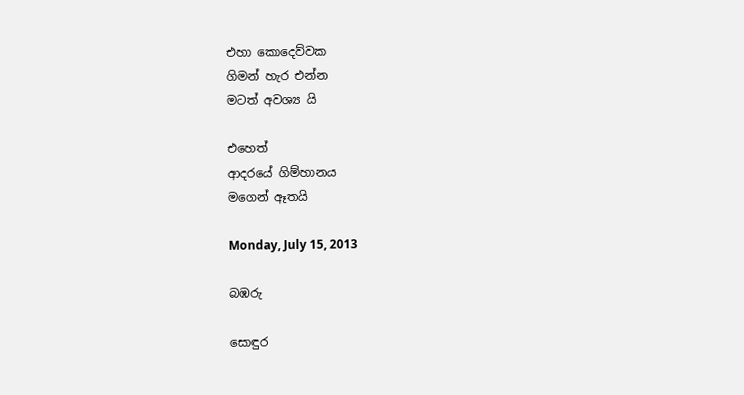එහා කොදෙව්වක
ගිමන් හැර එන්න
මටත් අවශ්‍ය යි

එහෙත්
ආදරයේ ගිම්හානය
මගෙන් ඈතයි

Monday, July 15, 2013

බඹරු

සොඳුර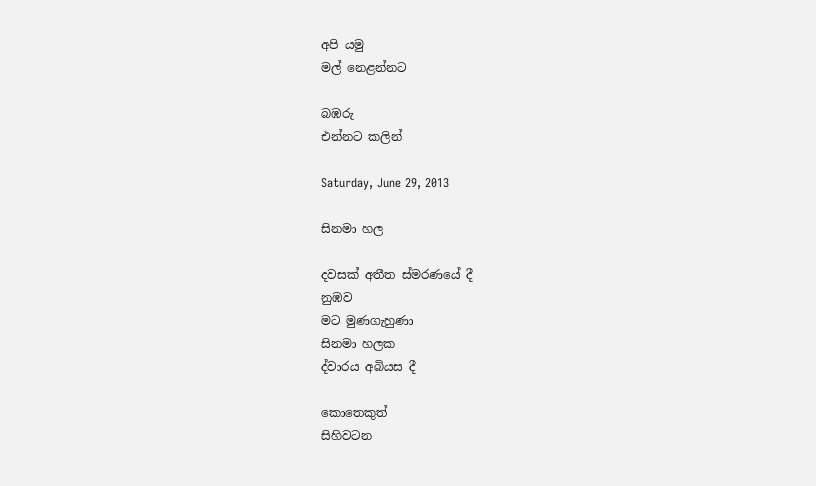අපි යමු
මල් නෙළන්නට

බඹරු
එන්නට කලින්

Saturday, June 29, 2013

සිනමා හල

දවසක් අතීත ස්මරණයේ දී
නුඹව
මට මුණගැහුණා
සිනමා හලක
ද්වාරය අබියස දී

කොතෙකුත්
සිහිවටන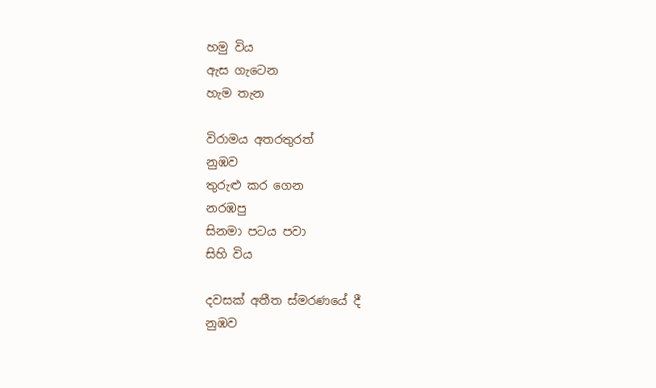හමු විය
ඇස ගැටෙන
හැම තැන

විරාමය අතරතුරත්
නුඹව
තුරුළු කර ගෙන
නරඹපු
සිනමා පටය පවා
සිහි විය

දවසක් අතීත ස්මරණයේ දී
නුඹව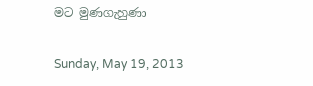මට මුණගැහුණා

Sunday, May 19, 2013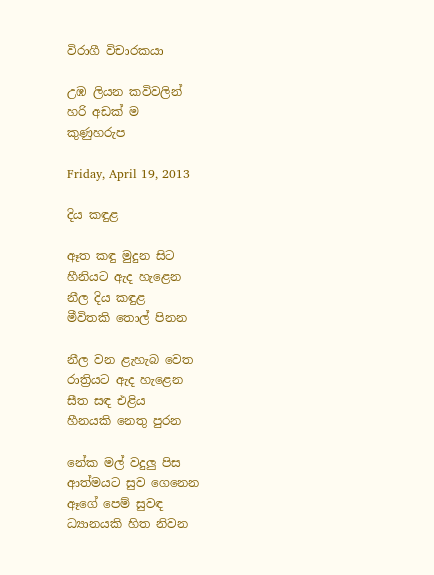විරාගී විචාරකයා

උඹ ලියන කවිවලින්
හරි අඩක් ම
කුණුහරුප

Friday, April 19, 2013

දිය කඳුළ

ඈත කඳු මුදුන සිට
හීනියට ඇද හැළෙන
නීල දිය කඳුළ
මීවිතකි තොල් පිනන

නීල වන ළැහැබ වෙත
රාත්‍රියට ඇද හැළෙන
සීත සඳ එළිය
හීනයකි නෙතු පුරන

නේක මල් වදුලු පිස
ආත්මයට සුව ගෙනෙන
ඈගේ පෙම් සුවඳ
ධ්‍යානයකි හිත නිවන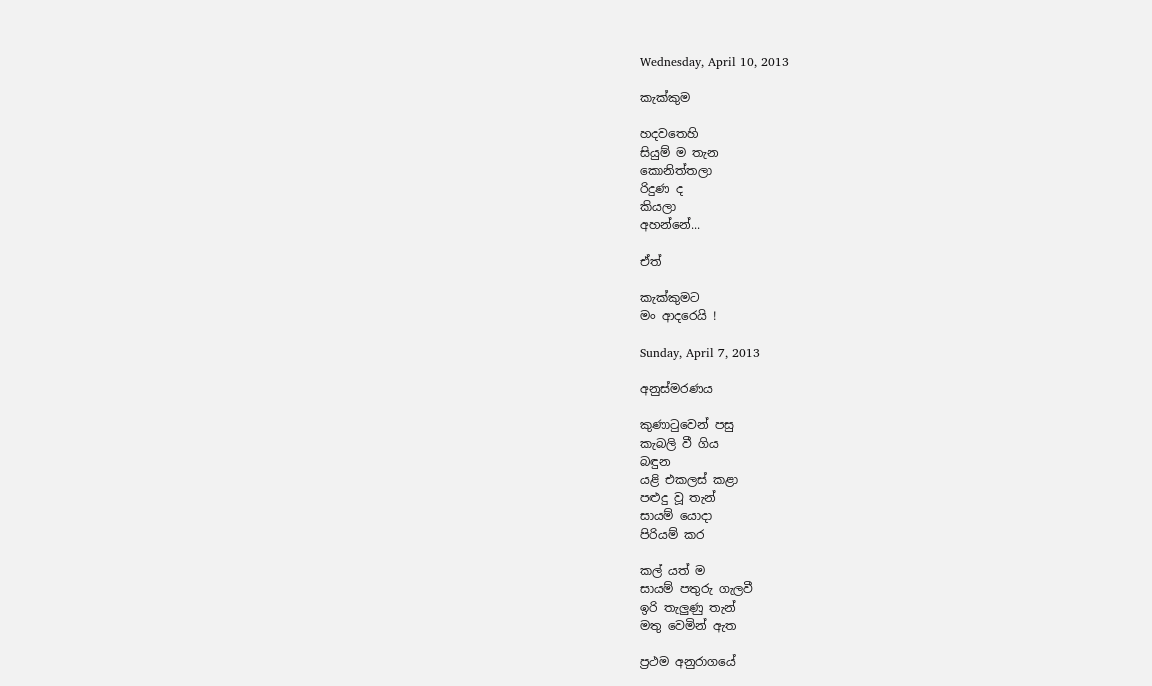Wednesday, April 10, 2013

කැක්කුම

හදවතෙහි
සියුම් ම තැන
කොනිත්තලා
රිදුණ ද
කියලා
අහන්නේ...

ඒත්

කැක්කුමට
මං ආදරෙයි !

Sunday, April 7, 2013

අනුස්මරණය

කුණාටුවෙන් පසු
කැබලි වී ගිය
බඳුන
යළි එකලස් කළා
පළුදු වූ තැන්
සායම් යොදා
පිරියම් කර

කල් යත් ම
සායම් පතුරු ගැලවී
ඉරි තැලුණු තැන්
මතු වෙමින් ඇත

ප්‍රථම අනුරාගයේ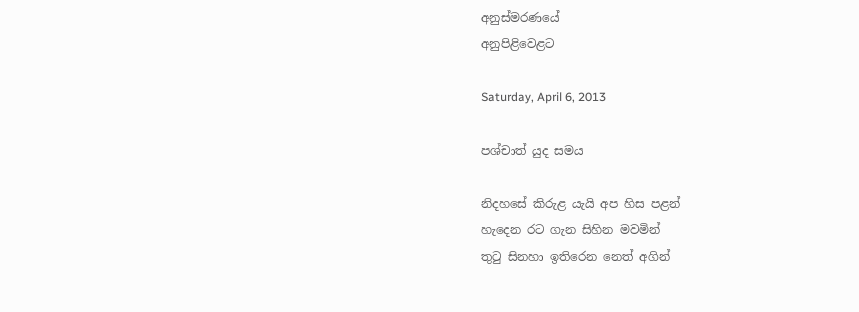අනුස්මරණයේ
අනුපිළිවෙළට

Saturday, April 6, 2013

පශ්චාත් යුද සමය

නිදහසේ කිරුළ යැයි අප හිස පළන්
හැදෙන රට ගැන සිහින මවමින්
තුටු සිනහා ඉතිරෙන නෙත් අගින්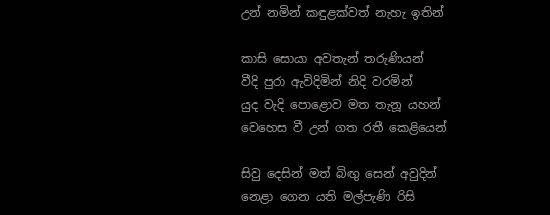උන් නමින් කඳුළක්වත් නැහැ ඉතින්

කාසි සොයා අවතැන් තරුණියන්
වීදි පුරා ඇවිදිමින් නිදි වරමින්
යුද වැදි පොළොව මත තැනූ යහන්
වෙහෙස වී උන් ගත රතී කෙළියෙන්

සිවු දෙසින් මත් බිඟු සෙන් අවුදින්
නෙළා ගෙන යති මල්පැණි රිසි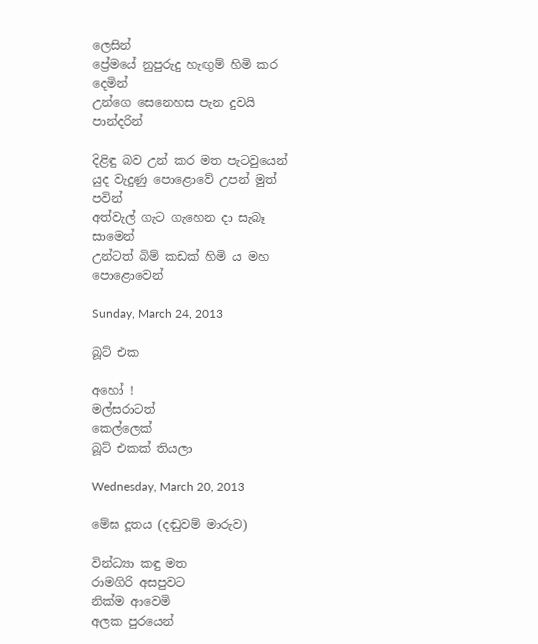ලෙසින්
ප්‍රේමයේ නුපුරුදු හැඟුම් හිමි කර දෙමින්
උන්ගෙ සෙනෙහස පැන දුවයි පාන්දරින්

දිළිඳු බව උන් කර මත පැටවුයෙන්
යුද වැදුණු පොළොවේ උපන් මුත් පවින්
අත්වැල් ගැට ගැහෙන දා සැබෑ සාමෙන්
උන්ටත් බිම් කඩක් හිමි ය මහ පොළොවෙන්

Sunday, March 24, 2013

බූට් එක

අහෝ !
මල්සරාටත්
කෙල්ලෙක්
බූට් එකක් තියලා

Wednesday, March 20, 2013

මේඝ දූතය (දඬුවම් මාරුව)

වින්ධ්‍යා කඳු මත
රාමගිරි අසපුවට
නික්ම ආවෙමි
අලක පුරයෙන්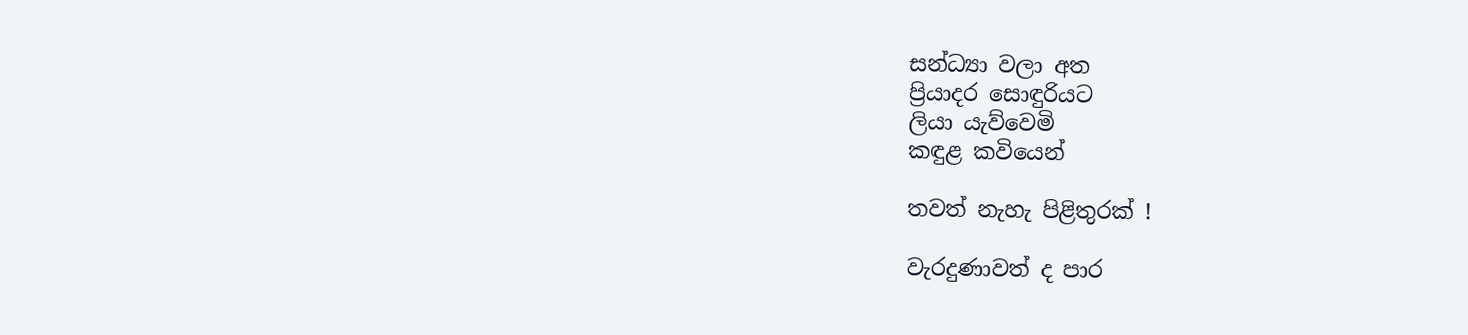සන්ධ්‍යා වලා අත
ප්‍රියාදර සොඳුරියට
ලියා යැව්වෙමි
කඳුළ කවියෙන්

තවත් නැහැ පිළිතුරක් !

වැරදුණාවත් ද පාර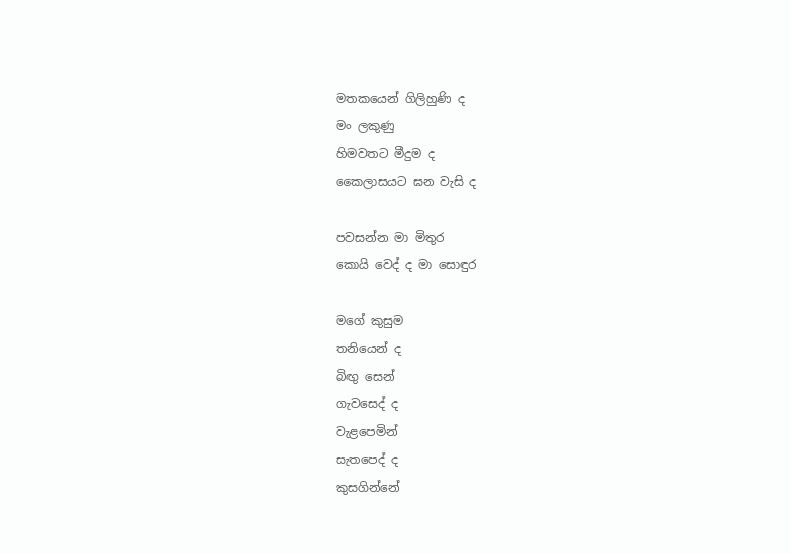මතකයෙන් ගිලිහුණි ද
මං ලකුණු
හිමවතට මීදුම ද
කෛලාසයට ඝන වැසි ද

පවසන්න මා මිතුර
කොයි වෙද් ද මා සොඳුර

මගේ කුසුම
තනියෙන් ද
බිඟු සෙන්
ගැවසෙද් ද
වැළපෙමින්
සැතපෙද් ද
කුසගින්නේ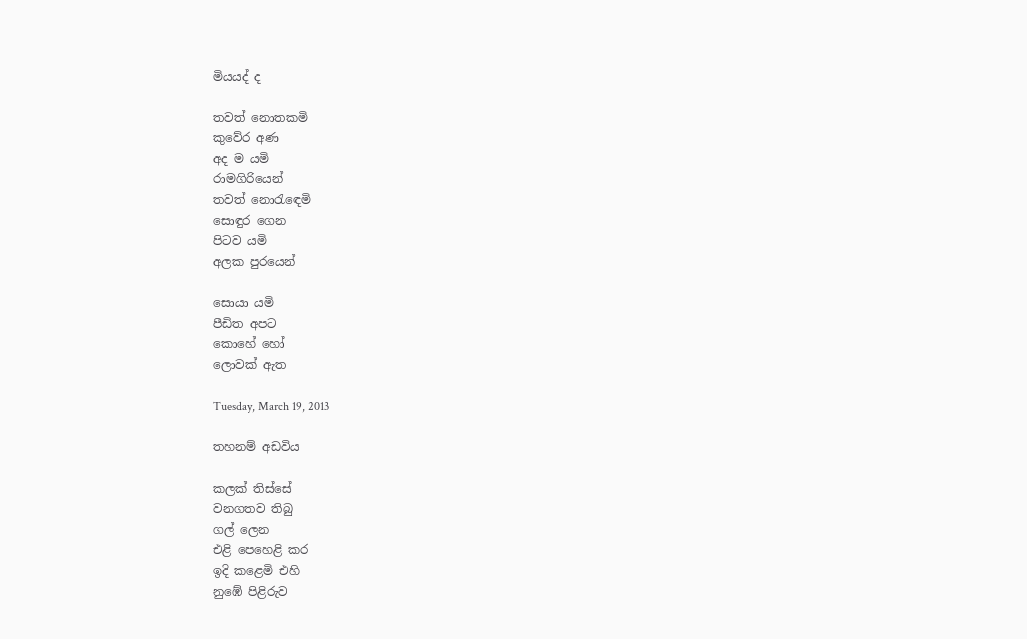මියයද් ද

තවත් නොතකමි
කුවේර අණ
අද ම යමි
රාමගිරියෙන්
තවත් නොරැඳෙමි
සොඳුර ගෙන
පිටව යමි
අලක පුරයෙන්

සොයා යමි
පීඩිත අපට
කොහේ හෝ
ලොවක් ඇත

Tuesday, March 19, 2013

තහනම් අඩවිය

කලක් තිස්සේ
වනගතව තිබු
ගල් ලෙන
එළි පෙහෙළි කර
ඉදි කළෙමි එහි
නුඹේ පිළිරුව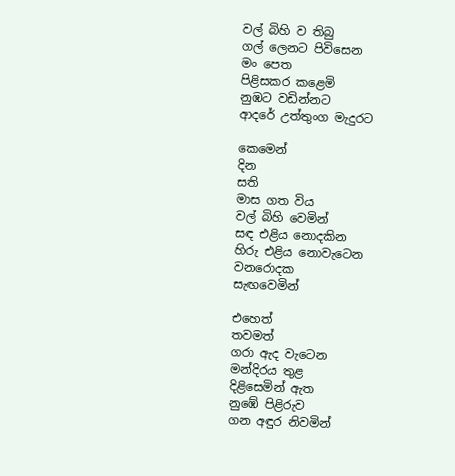වල් බිහි ව තිබු
ගල් ලෙනට පිවිසෙන
මං පෙත
පිළිසකර කළෙමි
නුඹට වඩින්නට
ආදරේ උත්තුංග මැදුරට

කෙමෙන්
දින
සති
මාස ගත විය
වල් බිහි වෙමින්
සඳ එළිය නොදකින
හිරු එළිය නොවැටෙන
වනරොදක
සැඟ‍වෙමින්

එහෙත්
තවමත්
ගරා ඇද වැටෙන
මන්දිරය තුළ
දිළිසෙමින් ඇත
නුඹේ පිළිරුව
ගන අඳුර නිවමින්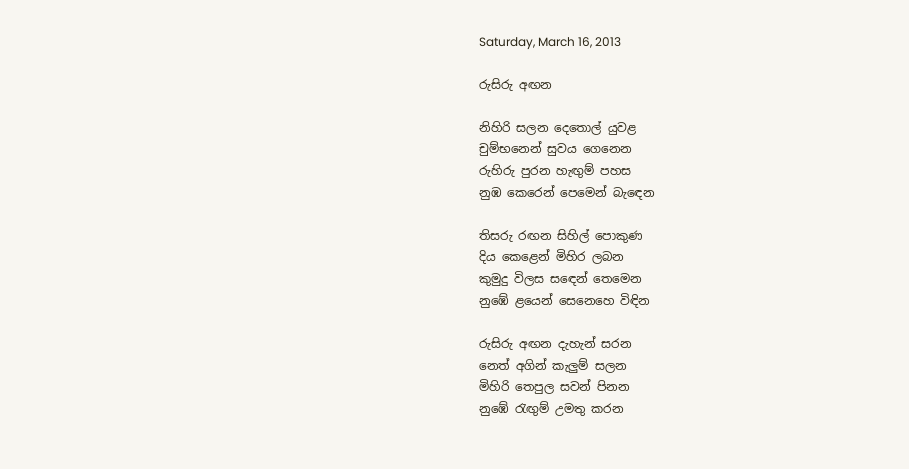Saturday, March 16, 2013

රුසිරු අඟන

නිහිරි සලන දෙතොල් යුවළ
චුම්භනෙන් සුවය ගෙනෙන
රුහිරු පුරන හැඟුම් පහස
නුඹ කෙරෙන් පෙමෙන් බැ‍ඳෙන

තිසරු රඟන සිහිල් පොකුණ
දිය කෙළෙන් මිහිර ලබන
කුමුදු විලස සඳෙන් තෙමෙන
නුඹේ ළයෙන් සෙනෙහෙ විඳින

රුසිරු අඟන දැහැන් සරන
නෙත් අගින් කැලුම් සලන
මිහිරි තෙපුල සවන් පිනන
නුඹේ රැඟුම් උමතු කරන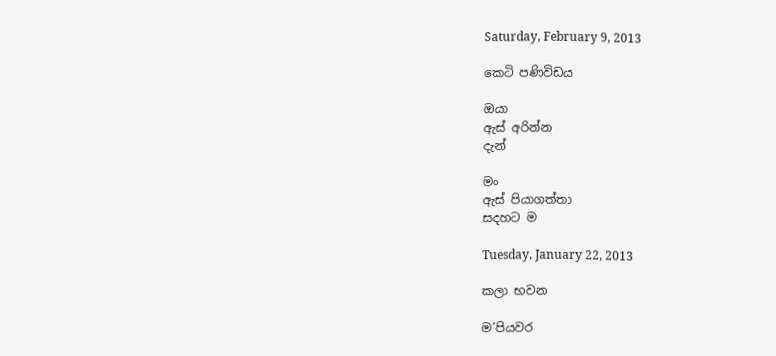Saturday, February 9, 2013

කෙටි පණිවිඩය

ඔයා
ඇස් අරින්න
දැන්

මං
ඇස් පියාගත්තා
සදහට ම

Tuesday, January 22, 2013

කලා භවන

ම’පියවර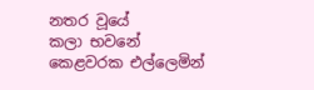නතර වූයේ
කලා භවනේ
කෙළවරක එල්ලෙමින්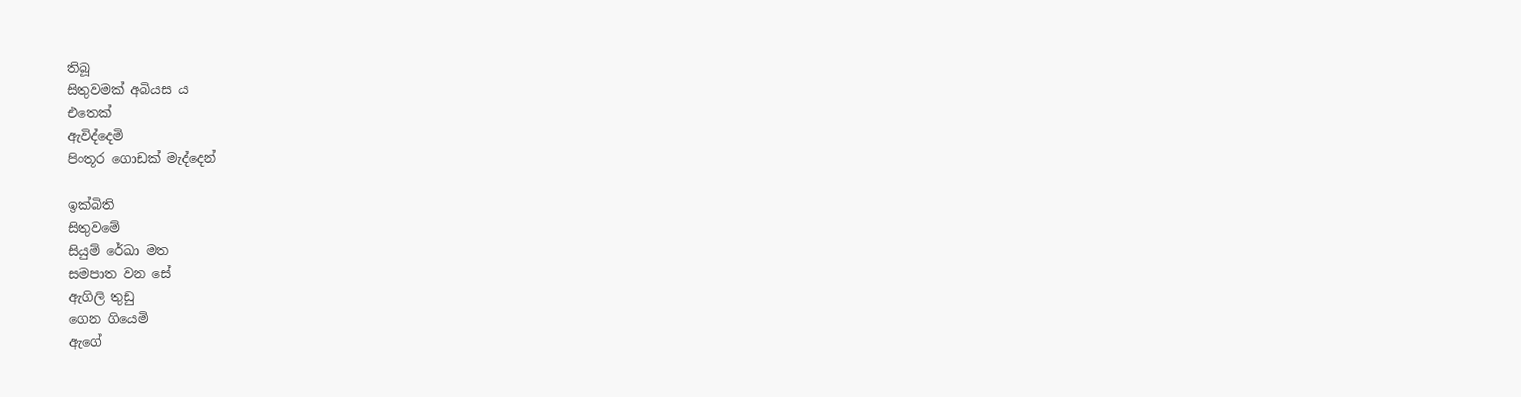තිබූ
සිතුවමක් අබියස ය
එතෙක්
ඇවිද්දෙමි
පිංතූර ගොඩක් මැද්දෙන්

ඉක්බිති
සිතුවමේ
සියුම් රේඛා මත
සමපාත වන සේ
ඇගිලි තුඩු
ගෙන ගියෙමි
ඇගේ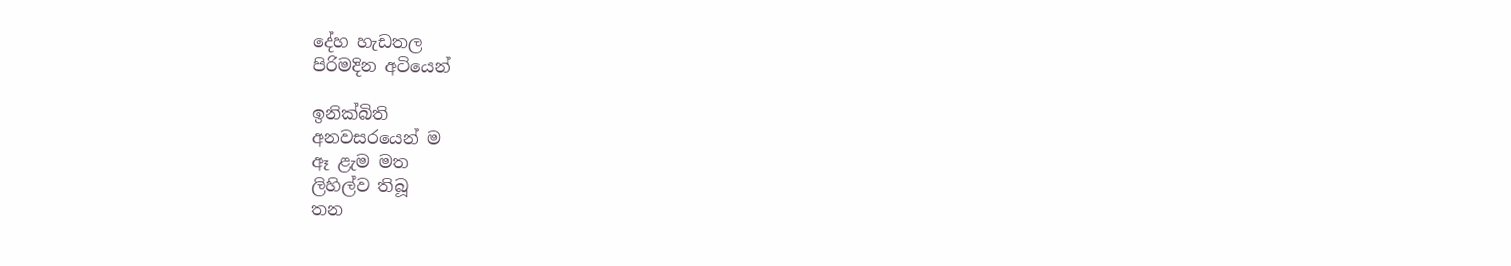දේහ හැඩතල
පිරිමදින අටියෙන්

ඉනික්බිති
අනවසර‍යෙන් ම
ඈ ළැම මත
ලිහිල්ව තිබූ
තන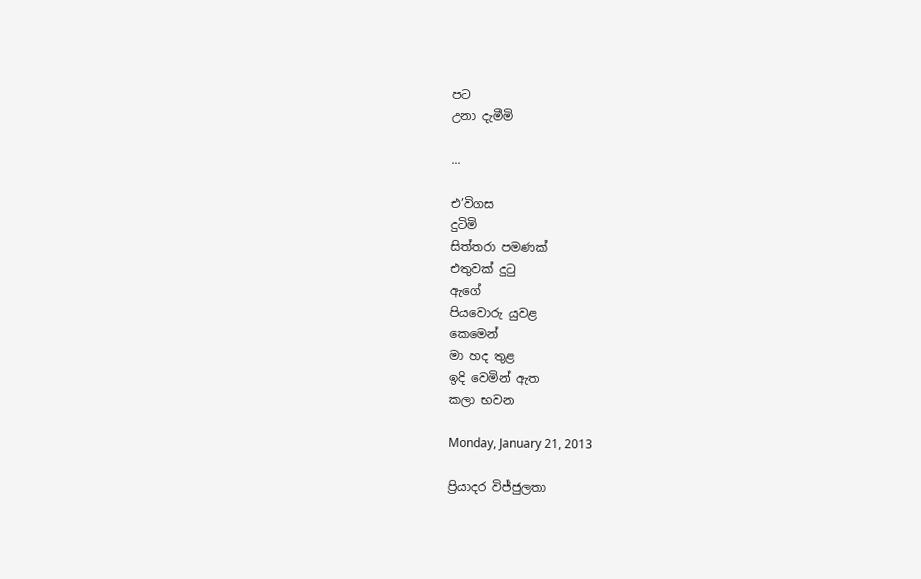පට
උනා දැමීමි

...

එ’විගස
දුටිමි
සිත්තරා පමණක්
එතුවක් දුටු
ඇගේ
පියවොරු යුවළ
කෙමෙන්
මා හද තුළ
ඉදි වෙමින් ඇත
කලා භවන

Monday, January 21, 2013

ප්‍රියාදර විජ්ජුලතා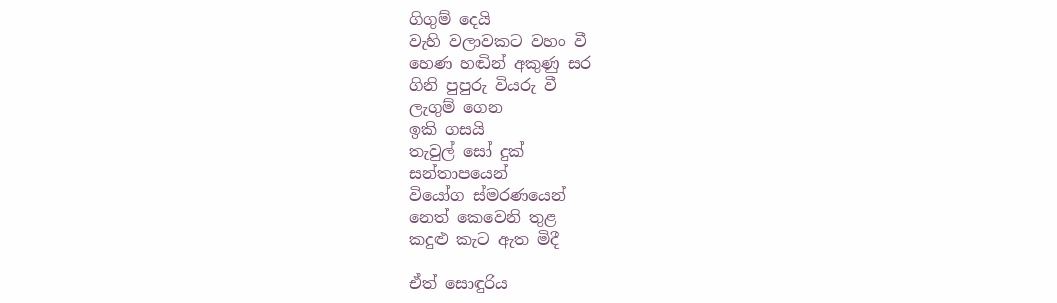ගිගුම් දෙයි
වැහි වලාවකට වහං වී
හෙණ හඬින් අකුණු සර
ගිනි පුපුරු වියරු වී
ලැගුම් ගෙන
ඉකි ගසයි
තැවුල් සෝ දුක්
සන්තාපයෙන්
වියෝග ස්මරණයෙන්
නෙත් කෙවෙනි තුළ
කදුළු කැට ඇත මිදී

ඒත් සොඳුරිය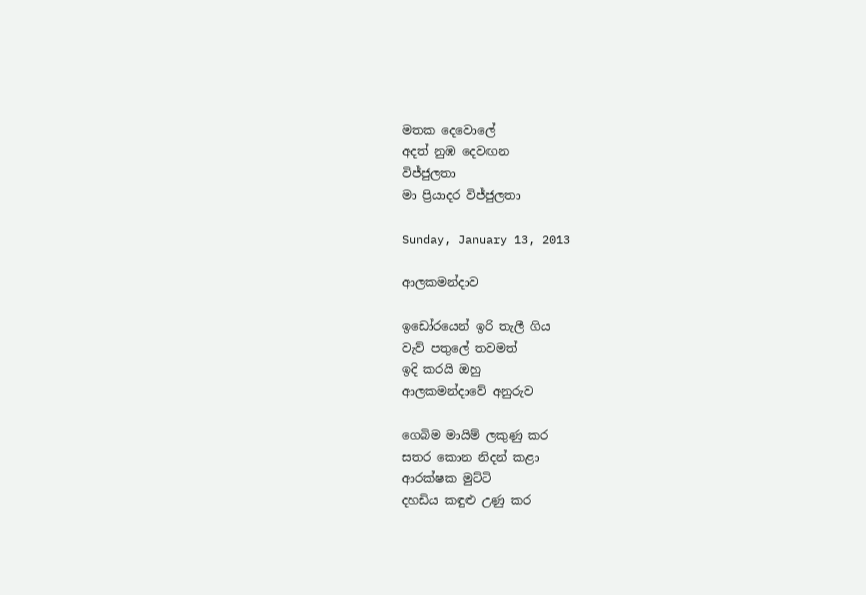මතක දෙවොලේ
අදත් නුඹ දෙවඟන
විජ්ජුලතා
මා ප්‍රියාදර විජ්ජුලතා

Sunday, January 13, 2013

ආලකමන්දාව

ඉඩෝරයෙන් ඉරි තැලී ගිය
වැව් පතුලේ තවමත්
ඉදි කරයි ඔහු
ආලකමන්දාවේ අනුරුව

ගෙබිම මායිම් ලකුණු කර
සතර කොන නිදන් කළා
ආරක්ෂක මුට්ටි
දහඩිය කඳුළු උණු කර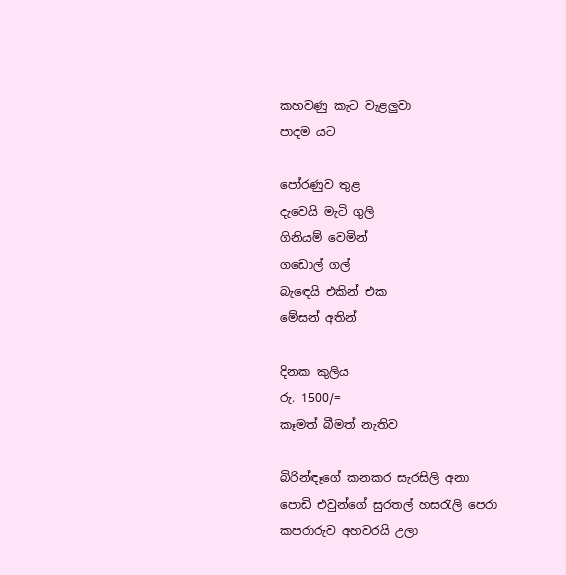කහවණු කැට වැළලුවා
පාදම යට

පෝරණුව තුළ
දැවෙයි මැටි ගුලි
ගිනියම් වෙමින්
ගඩොල් ගල්
බැ‍ඳෙයි එකින් එක
මේසන් අතින්

දිනක කුලිය
රු. 1500/=
කෑමත් බීමත් නැතිව

බිරින්ඳෑගේ කනකර සැරසිලි අනා
පොඩි එවුන්ගේ සුරතල් හසරැලි පෙරා
කපරාරුව අහවරයි උලා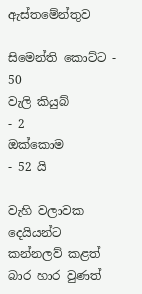ඇස්තමේන්තුව

සිමෙන්ති කොට්ට - 50
වැලි කියුබ්            - 2
ඔක්කොම             - 52 යි

වැහි වලාවක දෙයියන්ට
කන්නලව් කළත්
බාර හාර වුණත්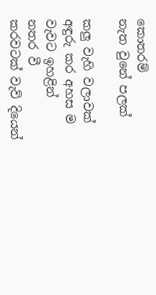කොතරම්
නැත වුනේ පලක්

කලු වැහි වලාවක්
අඳුරු කර අහස ම
වැවට ඉහළින්
නතර වී
කරවටක් වැව් දියෙන්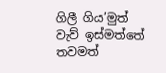ගිලී ගිය’මුත්
වැව් ඉස්මත්තේ තවමත්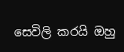සෙවිලි කරයි ඔහු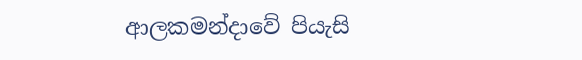ආලකමන්දාවේ පියැසි